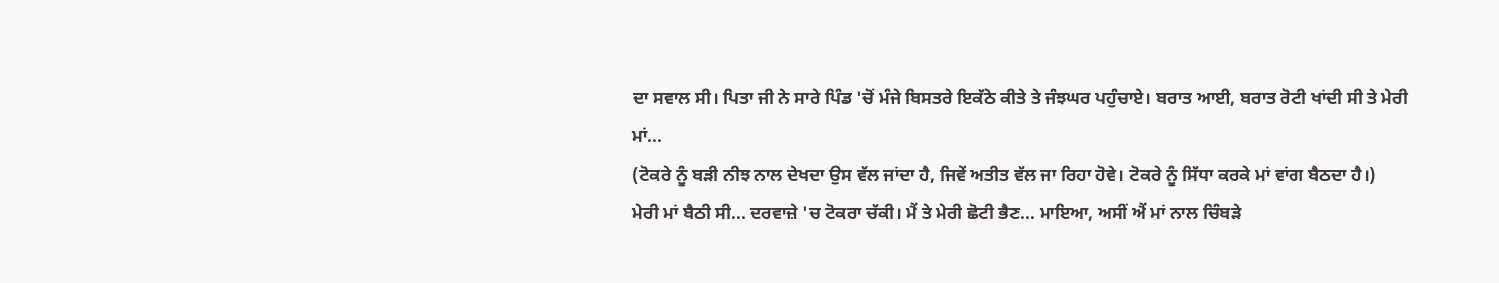ਦਾ ਸਵਾਲ ਸੀ। ਪਿਤਾ ਜੀ ਨੇ ਸਾਰੇ ਪਿੰਡ 'ਚੋਂ ਮੰਜੇ ਬਿਸਤਰੇ ਇਕੱਠੇ ਕੀਤੇ ਤੇ ਜੰਝਘਰ ਪਹੁੰਚਾਏ। ਬਰਾਤ ਆਈ, ਬਰਾਤ ਰੋਟੀ ਖਾਂਦੀ ਸੀ ਤੇ ਮੇਰੀ ਮਾਂ...
(ਟੋਕਰੇ ਨੂੰ ਬੜੀ ਨੀਝ ਨਾਲ ਦੇਖਦਾ ਉਸ ਵੱਲ ਜਾਂਦਾ ਹੈ, ਜਿਵੇਂ ਅਤੀਤ ਵੱਲ ਜਾ ਰਿਹਾ ਹੋਵੇ। ਟੋਕਰੇ ਨੂੰ ਸਿੱਧਾ ਕਰਕੇ ਮਾਂ ਵਾਂਗ ਬੈਠਦਾ ਹੈ।)
ਮੇਰੀ ਮਾਂ ਬੈਠੀ ਸੀ... ਦਰਵਾਜ਼ੇ 'ਚ ਟੋਕਰਾ ਚੱਕੀ। ਮੈਂ ਤੇ ਮੇਰੀ ਛੋਟੀ ਭੈਣ... ਮਾਇਆ, ਅਸੀਂ ਐਂ ਮਾਂ ਨਾਲ ਚਿੰਬੜੇ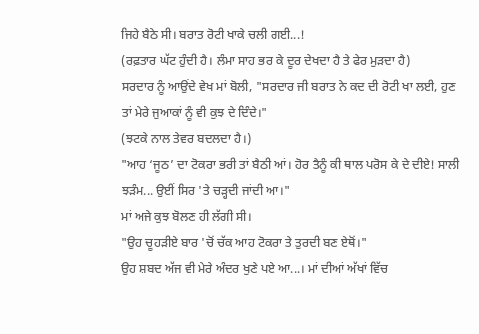ਜਿਹੇ ਬੈਠੇ ਸੀ। ਬਰਾਤ ਰੋਟੀ ਖਾਕੇ ਚਲੀ ਗਈ...!
(ਰਫ਼ਤਾਰ ਘੱਟ ਹੁੰਦੀ ਹੈ। ਲੰਮਾ ਸਾਹ ਭਰ ਕੇ ਦੂਰ ਦੇਖਦਾ ਹੈ ਤੇ ਫੇਰ ਮੁੜਦਾ ਹੈ)
ਸਰਦਾਰ ਨੂੰ ਆਉਂਦੇ ਵੇਖ ਮਾਂ ਬੋਲੀ, "ਸਰਦਾਰ ਜੀ ਬਰਾਤ ਨੇ ਕਦ ਦੀ ਰੋਟੀ ਖਾ ਲਈ, ਹੁਣ ਤਾਂ ਮੇਰੇ ਜੁਆਕਾਂ ਨੂੰ ਵੀ ਕੁਝ ਦੇ ਦਿੰਦੇ।"
(ਝਟਕੇ ਨਾਲ ਤੇਵਰ ਬਦਲਦਾ ਹੈ।)
"ਆਹ ‘ਜੂਠ’ ਦਾ ਟੋਕਰਾ ਭਰੀ ਤਾਂ ਬੈਠੀ ਆਂ। ਹੋਰ ਤੈਨੂੰ ਕੀ ਥਾਲ ਪਰੋਸ ਕੇ ਦੇ ਦੀਏ! ਸਾਲੀ ਝੜੰਮ... ਉਈਂ ਸਿਰ 'ਤੇ ਚੜ੍ਹਦੀ ਜਾਂਦੀ ਆ।"
ਮਾਂ ਅਜੇ ਕੁਝ ਬੋਲਣ ਹੀ ਲੱਗੀ ਸੀ।
"ਉਹ ਚੂਹੜੀਏ ਬਾਰ 'ਚੋਂ ਚੱਕ ਆਹ ਟੋਕਰਾ ਤੇ ਤੁਰਦੀ ਬਣ ਏਥੋਂ।"
ਉਹ ਸ਼ਬਦ ਅੱਜ ਵੀ ਮੇਰੇ ਅੰਦਰ ਖੁਣੇ ਪਏ ਆ...। ਮਾਂ ਦੀਆਂ ਅੱਖਾਂ ਵਿੱਚ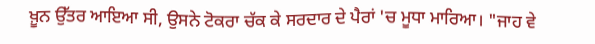ਖ਼ੂਨ ਉੱਤਰ ਆਇਆ ਸੀ, ਉਸਨੇ ਟੋਕਰਾ ਚੱਕ ਕੇ ਸਰਦਾਰ ਦੇ ਪੈਰਾਂ 'ਚ ਮੂਧਾ ਮਾਰਿਆ। "ਜਾਹ ਵੇ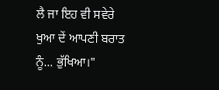ਲੈ ਜਾ ਇਹ ਵੀ ਸਵੇਰੇ ਖੁਆ ਦੇਂ ਆਪਣੀ ਬਰਾਤ ਨੂੰ... ਭੁੱਖਿਆ।"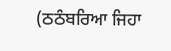(ਠਠੰਬਰਿਆ ਜਿਹਾ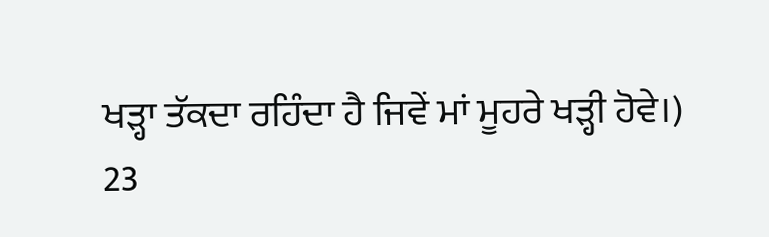ਖੜ੍ਹਾ ਤੱਕਦਾ ਰਹਿੰਦਾ ਹੈ ਜਿਵੇਂ ਮਾਂ ਮੂਹਰੇ ਖੜ੍ਹੀ ਹੋਵੇ।)
23